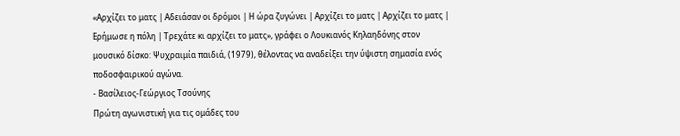«Αρχίζει το ματς | Αδειάσαν οι δρόμοι | Η ώρα ζυγώνει | Αρχίζει το ματς | Αρχίζει το ματς | Ερήμωσε η πόλη | Τρεχάτε κι αρχίζει το ματς», γράφει ο Λουκιανός Κηλαηδόνης στον μουσικό δίσκο: Ψυχραιμία παιδιά, (1979), θέλοντας να αναδείξει την ύψιστη σημασία ενός ποδοσφαιρικού αγώνα.
- Βασίλειος-Γεώργιος Τσούνης
Πρώτη αγωνιστική για τις ομάδες του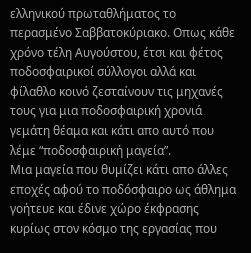ελληνικού πρωταθλήματος το περασμένο Σαββατοκύριακο. Οπως κάθε χρόνο τέλη Αυγούστου, έτσι και φέτος ποδοσφαιρικοί σύλλογοι αλλά και φίλαθλο κοινό ζεσταίνουν τις μηχανές τους για μια ποδοσφαιρική χρονιά γεμάτη θέαμα και κάτι απο αυτό που λέμε “ποδοσφαιρική μαγεία”.
Μια μαγεία που θυμίζει κάτι απο άλλες εποχές αφού το ποδόσφαιρο ως άθλημα γοήτευε και έδινε χώρο έκφρασης κυρίως στον κόσμο της εργασίας που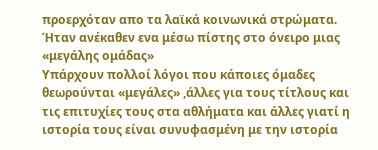προερχόταν απο τα λαϊκά κοινωνικά στρώματα. Ήταν ανέκαθεν ενα μέσω πίστης στο όνειρο μιας «μεγάλης ομάδας»
Υπάρχουν πολλοί λόγοι που κάποιες όμαδες θεωρούνται «μεγάλες» ,άλλες για τους τίτλους και τις επιτυχίες τους στα αθλήματα και άλλες γιατί η ιστορία τους είναι συνυφασμένη με την ιστορία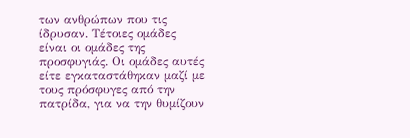των ανθρώπων που τις ίδρυσαν. Τέτοιες ομάδες είναι οι ομάδες της προσφυγιάς. Οι ομάδες αυτές είτε εγκαταστάθηκαν μαζί με τους πρόσφυγες από την πατρίδα, για να την θυμίζουν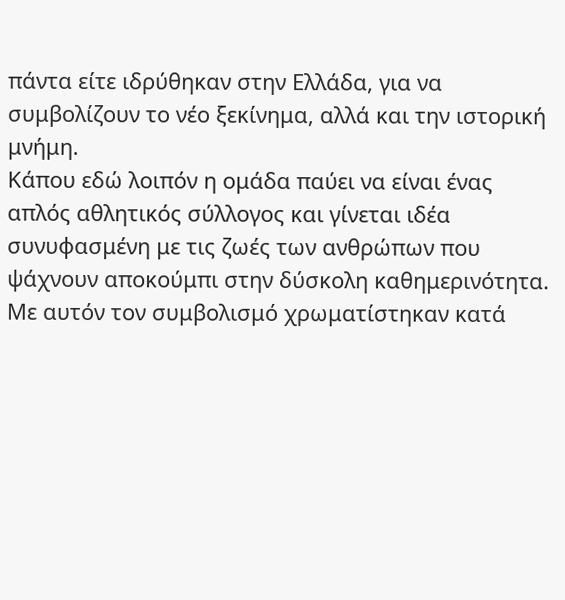πάντα είτε ιδρύθηκαν στην Ελλάδα, για να συμβολίζουν το νέο ξεκίνημα, αλλά και την ιστορική μνήμη.
Κάπου εδώ λοιπόν η ομάδα παύει να είναι ένας απλός αθλητικός σύλλογος και γίνεται ιδέα συνυφασμένη με τις ζωές των ανθρώπων που ψάχνουν αποκούμπι στην δύσκολη καθημερινότητα.
Με αυτόν τον συμβολισμό χρωματίστηκαν κατά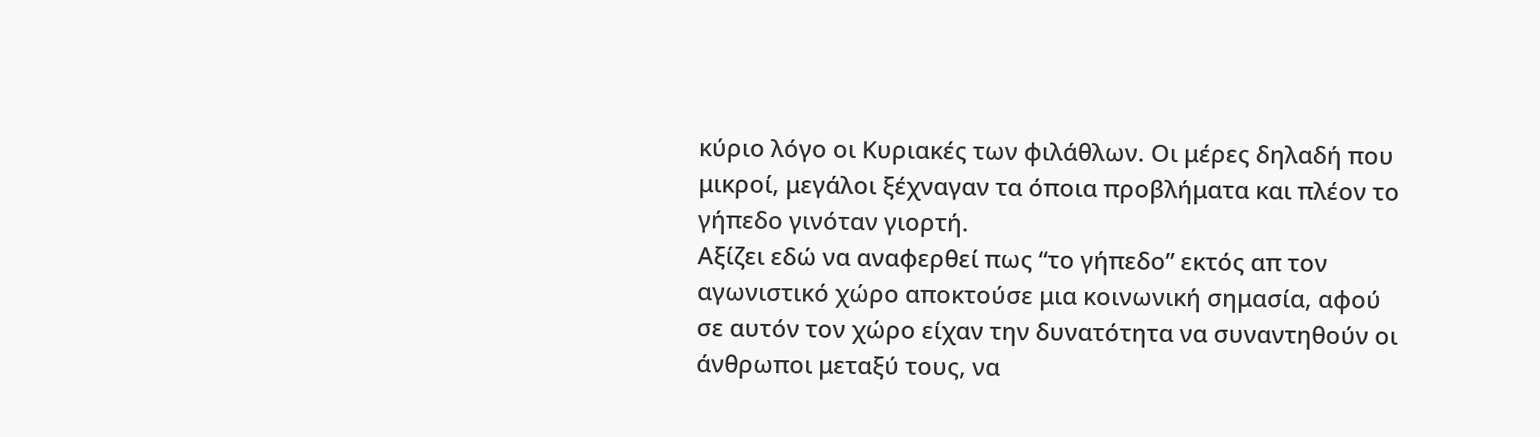κύριο λόγο οι Κυριακές των φιλάθλων. Οι μέρες δηλαδή που μικροί, μεγάλοι ξέχναγαν τα όποια προβλήματα και πλέον το γήπεδο γινόταν γιορτή.
Αξίζει εδώ να αναφερθεί πως “το γήπεδο” εκτός απ τον αγωνιστικό χώρο αποκτούσε μια κοινωνική σημασία, αφού σε αυτόν τον χώρο είχαν την δυνατότητα να συναντηθούν οι άνθρωποι μεταξύ τους, να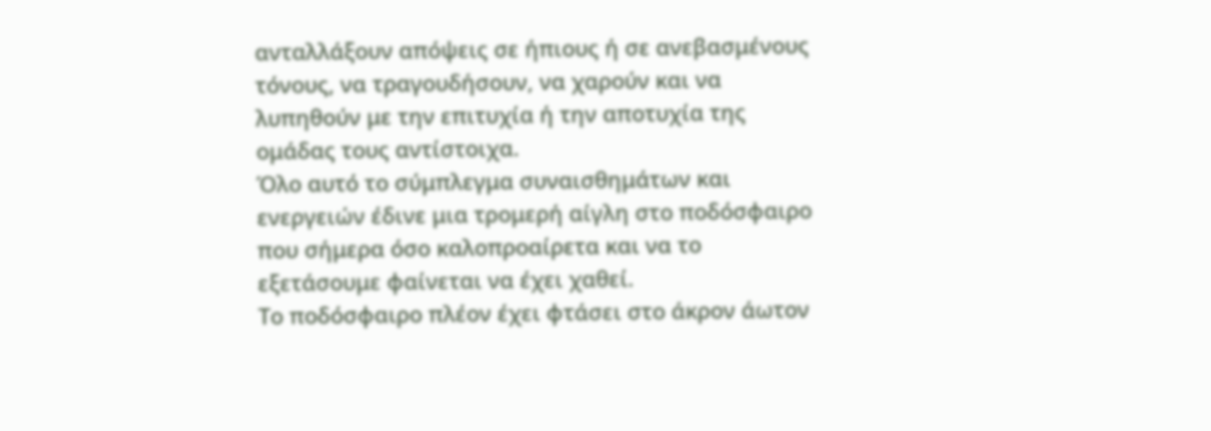ανταλλάξουν απόψεις σε ήπιους ή σε ανεβασμένους τόνους, να τραγουδήσουν, να χαρούν και να λυπηθούν με την επιτυχία ή την αποτυχία της ομάδας τους αντίστοιχα.
Όλο αυτό το σύμπλεγμα συναισθημάτων και ενεργειών έδινε μια τρομερή αίγλη στο ποδόσφαιρο που σήμερα όσο καλοπροαίρετα και να το εξετάσουμε φαίνεται να έχει χαθεί.
Το ποδόσφαιρο πλέον έχει φτάσει στο άκρον άωτον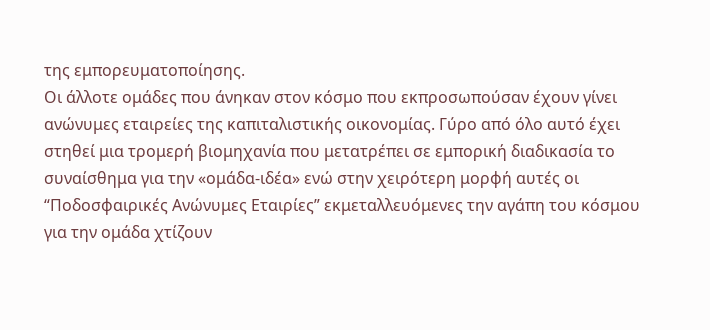της εμπορευματοποίησης.
Οι άλλοτε ομάδες που άνηκαν στον κόσμο που εκπροσωπούσαν έχουν γίνει ανώνυμες εταιρείες της καπιταλιστικής οικονομίας. Γύρο από όλο αυτό έχει στηθεί μια τρομερή βιομηχανία που μετατρέπει σε εμπορική διαδικασία το συναίσθημα για την «ομάδα-ιδέα» ενώ στην χειρότερη μορφή αυτές οι “Ποδοσφαιρικές Ανώνυμες Εταιρίες” εκμεταλλευόμενες την αγάπη του κόσμου για την ομάδα χτίζουν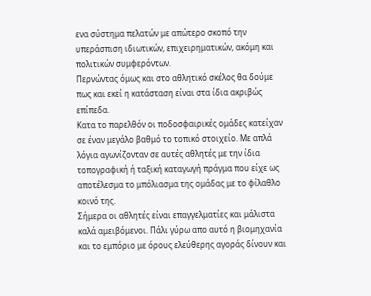ενα σύστημα πελατών με απώτερο σκοπό την υπεράσπιση ιδιωτικών, επιχειρηματικών, ακόμη και πολιτικών συμφερόντων.
Περνώντας όμως και στο αθλητικό σκέλος θα δούμε πως και εκεί η κατάσταση είναι στα ίδια ακριβώς επίπεδα.
Κατα το παρελθόν οι ποδοσφαιρικές ομάδες κατείχαν σε έναν μεγάλο βαθμό το τοπικό στοιχείο. Με απλά λόγια αγωνίζονταν σε αυτές αθλητές με την ίδια τοπογραφική ή ταξική καταγωγή πράγμα που είχε ως αποτέλεσμα το μπόλιασμα της ομάδας με το φίλαθλο κοινό της.
Σήμερα οι αθλητές είναι επαγγελματίες και μάλιστα καλά αμειβόμενοι. Πάλι γύρω απο αυτό η βιομηχανία και το εμπόριο με όρους ελεύθερης αγοράς δίνουν και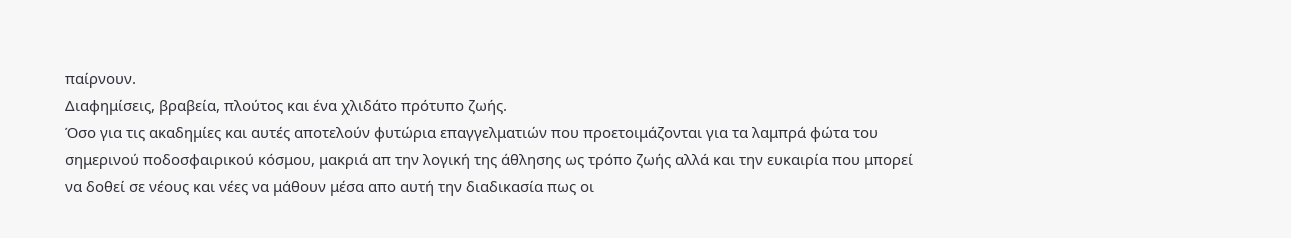παίρνουν.
Διαφημίσεις, βραβεία, πλούτος και ένα χλιδάτο πρότυπο ζωής.
Όσο για τις ακαδημίες και αυτές αποτελούν φυτώρια επαγγελματιών που προετοιμάζονται για τα λαμπρά φώτα του σημερινού ποδοσφαιρικού κόσμου, μακριά απ την λογική της άθλησης ως τρόπο ζωής αλλά και την ευκαιρία που μπορεί να δοθεί σε νέους και νέες να μάθουν μέσα απο αυτή την διαδικασία πως οι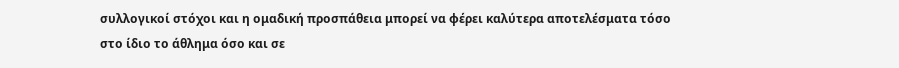συλλογικοί στόχοι και η ομαδική προσπάθεια μπορεί να φέρει καλύτερα αποτελέσματα τόσο στο ίδιο το άθλημα όσο και σε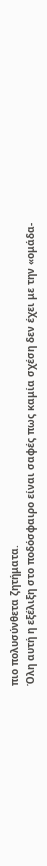πιο πολυσύνθετα ζητήματα.
Όλη αυτή η εξέλιξη στο ποδόσφαιρο είναι σαφές πως καμία σχέση δεν έχει με την «ομάδα-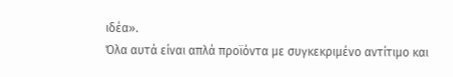ιδέα».
Όλα αυτά είναι απλά προϊόντα με συγκεκριμένο αντίτιμο και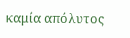καμία απόλυτος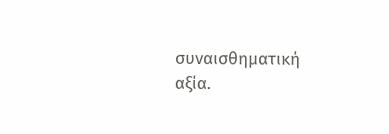συναισθηματική αξία.